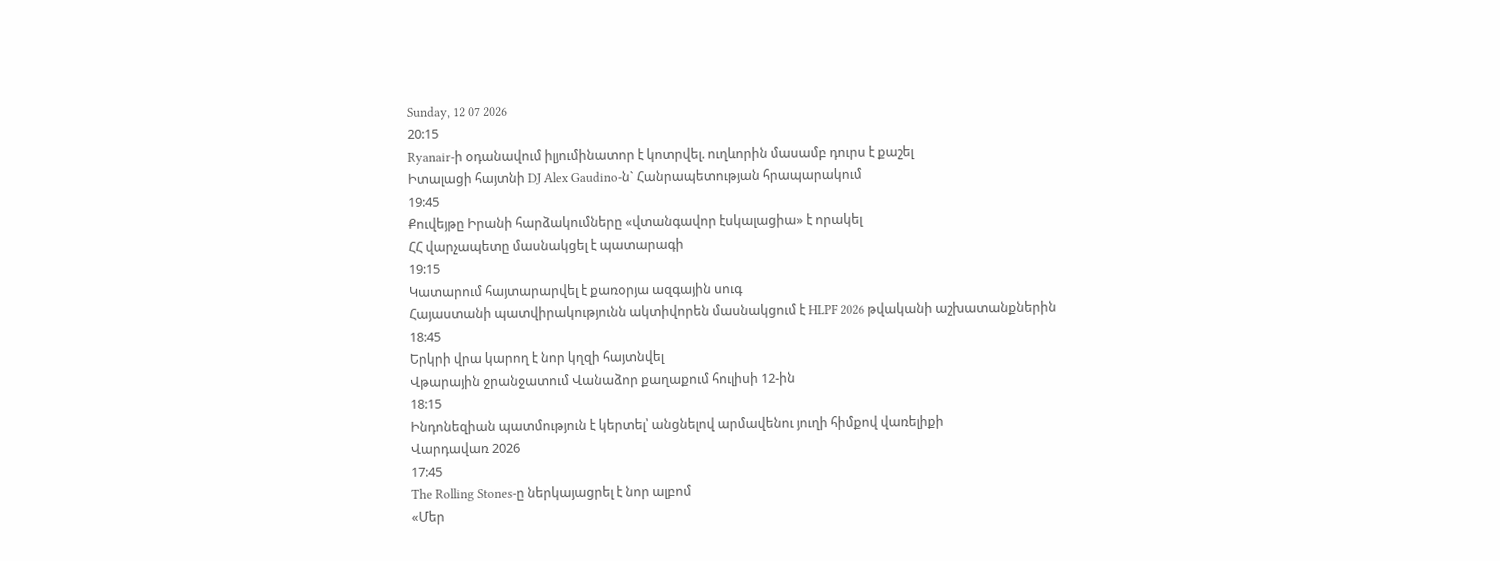Sunday, 12 07 2026
20:15
Ryanair-ի օդանավում իլյումինատոր է կոտրվել. ուղևորին մասամբ դուրս է քաշել
Իտալացի հայտնի DJ Alex Gaudino-ն` Հանրապետության հրապարակում
19:45
Քուվեյթը Իրանի հարձակումները «վտանգավոր էսկալացիա» է որակել
ՀՀ վարչապետը մասնակցել է պատարագի
19:15
Կատարում հայտարարվել է քառօրյա ազգային սուգ
Հայաստանի պատվիրակությունն ակտիվորեն մասնակցում է HLPF 2026 թվականի աշխատանքներին
18:45
Երկրի վրա կարող է նոր կղզի հայտնվել
Վթարային ջրանջատում Վանաձոր քաղաքում հուլիսի 12-ին
18:15
Ինդոնեզիան պատմություն է կերտել՝ անցնելով արմավենու յուղի հիմքով վառելիքի
Վարդավառ 2026
17:45
The Rolling Stones-ը ներկայացրել է նոր ալբոմ
«Մեր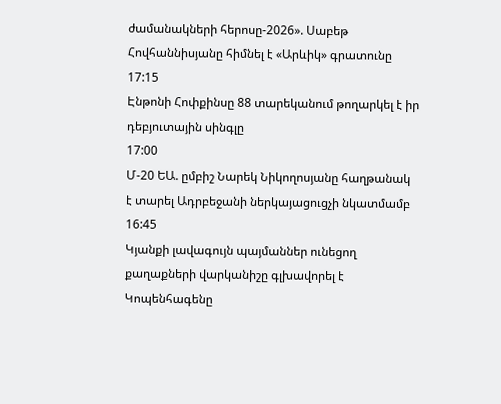ժամանակների հերոսը-2026». Սաբեթ Հովհաննիսյանը հիմնել է «Արևիկ» գրատունը
17:15
Էնթոնի Հոփքինսը 88 տարեկանում թողարկել է իր դեբյուտային սինգլը
17:00
Մ-20 ԵԱ. ըմբիշ Նարեկ Նիկողոսյանը հաղթանակ է տարել Ադրբեջանի ներկայացուցչի նկատմամբ
16:45
Կյանքի լավագույն պայմաններ ունեցող քաղաքների վարկանիշը գլխավորել է Կոպենհագենը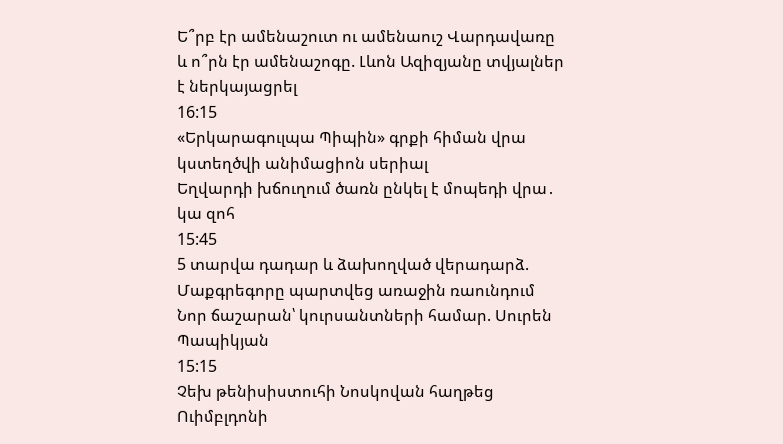Ե՞րբ էր ամենաշուտ ու ամենաուշ Վարդավառը և ո՞րն էր ամենաշոգը. Լևոն Ազիզյանը տվյալներ է ներկայացրել
16:15
«Երկարագուլպա Պիպին» գրքի հիման վրա կստեղծվի անիմացիոն սերիալ
Եղվարդի խճուղում ծառն ընկել է մոպեդի վրա․ կա զոհ
15:45
5 տարվա դադար և ձախողված վերադարձ. Մաքգրեգորը պարտվեց առաջին ռաունդում
Նոր ճաշարան՝ կուրսանտների համար. Սուրեն Պապիկյան
15:15
Չեխ թենիսիստուհի Նոսկովան հաղթեց Ուիմբլդոնի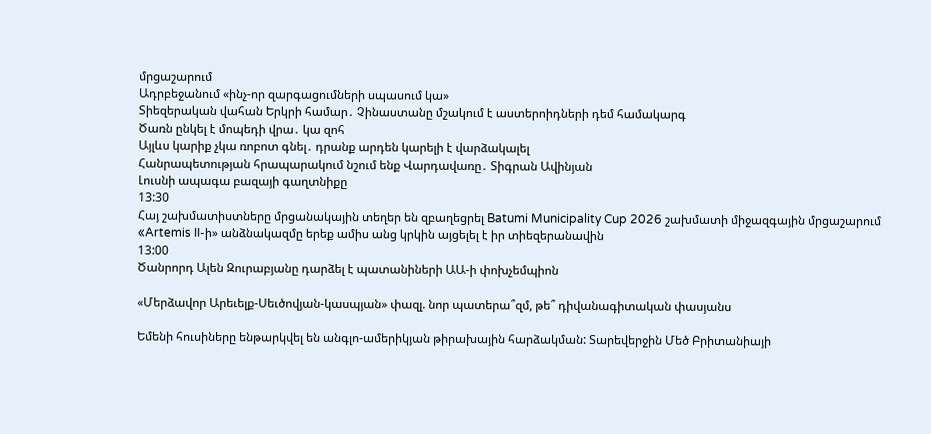մրցաշարում
Ադրբեջանում «ինչ-որ զարգացումների սպասում կա»
Տիեզերական վահան Երկրի համար․ Չինաստանը մշակում է աստերոիդների դեմ համակարգ
Ծառն ընկել է մոպեդի վրա․ կա զոհ
Այլևս կարիք չկա ռոբոտ գնել․ դրանք արդեն կարելի է վարձակալել
Հանրապետության հրապարակում նշում ենք Վարդավառը․ Տիգրան Ավինյան
Լուսնի ապագա բազայի գաղտնիքը
13:30
Հայ շախմատիստները մրցանակային տեղեր են զբաղեցրել Batumi Municipality Cup 2026 շախմատի միջազգային մրցաշարում
«Artemis II-ի» անձնակազմը երեք ամիս անց կրկին այցելել է իր տիեզերանավին
13:00
Ծանրորդ Ալեն Զուրաբյանը դարձել է պատանիների ԱԱ-ի փոխչեմպիոն

«Մերձավոր Արեւելք-Սեւծովյան-կասպյան» փազլ. նոր պատերա՞զմ, թե՞ դիվանագիտական փասյանս

Եմենի հուսիները ենթարկվել են անգլո-ամերիկյան թիրախային հարձակման: Տարեվերջին Մեծ Բրիտանիայի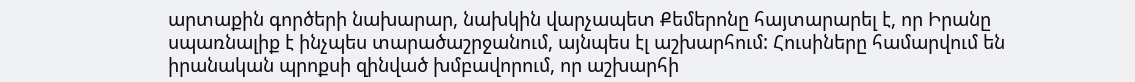արտաքին գործերի նախարար, նախկին վարչապետ Քեմերոնը հայտարարել է, որ Իրանը սպառնալիք է ինչպես տարածաշրջանում, այնպես էլ աշխարհում: Հուսիները համարվում են իրանական պրոքսի զինված խմբավորում, որ աշխարհի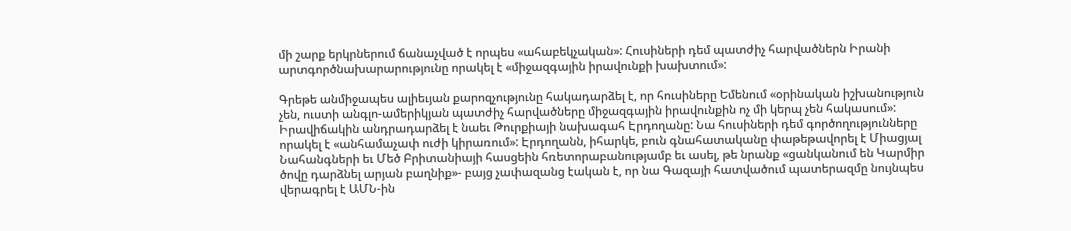մի շարք երկրներում ճանաչված է որպես «ահաբեկչական»: Հուսիների դեմ պատժիչ հարվածներն Իրանի արտգործնախարարությունը որակել է «միջազգային իրավունքի խախտում»:

Գրեթե անմիջապես ալիեւյան քարոզչությունը հակադարձել է, որ հուսիները Եմենում «օրինական իշխանություն չեն, ուստի անգլո-ամերիկյան պատժիչ հարվածները միջազգային իրավունքին ոչ մի կերպ չեն հակասում»: Իրավիճակին անդրադարձել է նաեւ Թուրքիայի նախագահ Էրդողանը: Նա հուսիների դեմ գործողությունները որակել է «անհամաչափ ուժի կիրառում»: Էրդողանն, իհարկե, բուն գնահատականը փաթեթավորել է Միացյալ Նահանգների եւ Մեծ Բրիտանիայի հասցեին հռետորաբանությամբ եւ ասել, թե նրանք «ցանկանում են Կարմիր ծովը դարձնել արյան բաղնիք»- բայց չափազանց էական է, որ նա Գազայի հատվածում պատերազմը նույնպես վերագրել է ԱՄՆ-ին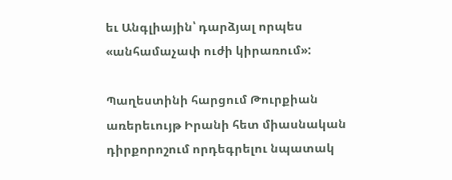եւ Անգլիային՝ դարձյալ որպես «անհամաչափ ուժի կիրառում»:

Պաղեստինի հարցում Թուրքիան առերեւույթ Իրանի հետ միասնական դիրքորոշում որդեգրելու նպատակ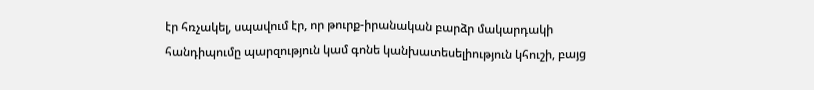էր հռչակել, սպավում էր, որ թուրք-իրանական բարձր մակարդակի հանդիպումը պարզություն կամ գոնե կանխատեսելիություն կհուշի, բայց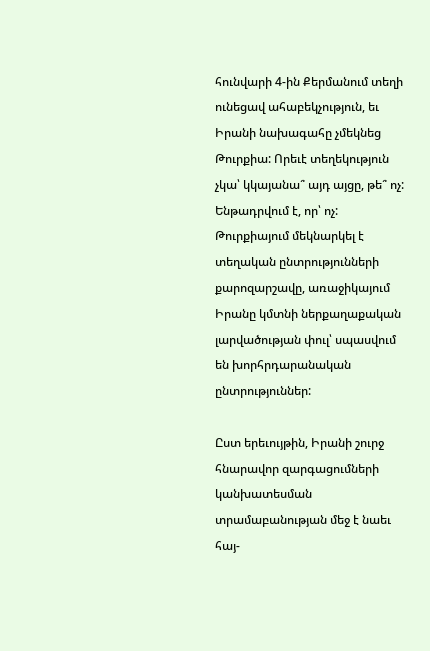հունվարի 4-ին Քերմանում տեղի ունեցավ ահաբեկչություն, եւ Իրանի նախագահը չմեկնեց Թուրքիա: Որեւէ տեղեկություն չկա՝ կկայանա՞ այդ այցը, թե՞ ոչ: Ենթադրվում է, որ՝ ոչ: Թուրքիայում մեկնարկել է տեղական ընտրությունների քարոզարշավը, առաջիկայում Իրանը կմտնի ներքաղաքական լարվածության փուլ՝ սպասվում են խորհրդարանական ընտրություններ:

Ըստ երեւույթին, Իրանի շուրջ հնարավոր զարգացումների կանխատեսման տրամաբանության մեջ է նաեւ հայ-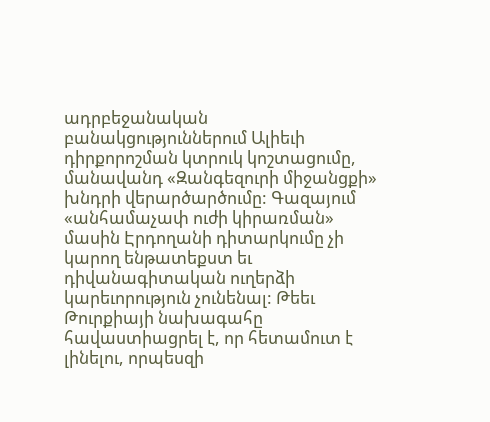ադրբեջանական բանակցություններում Ալիեւի դիրքորոշման կտրուկ կոշտացումը, մանավանդ «Զանգեզուրի միջանցքի» խնդրի վերարծարծումը: Գազայում «անհամաչափ ուժի կիրառման» մասին Էրդողանի դիտարկումը չի կարող ենթատեքստ եւ դիվանագիտական ուղերձի կարեւորություն չունենալ: Թեեւ Թուրքիայի նախագահը հավաստիացրել է, որ հետամուտ է լինելու, որպեսզի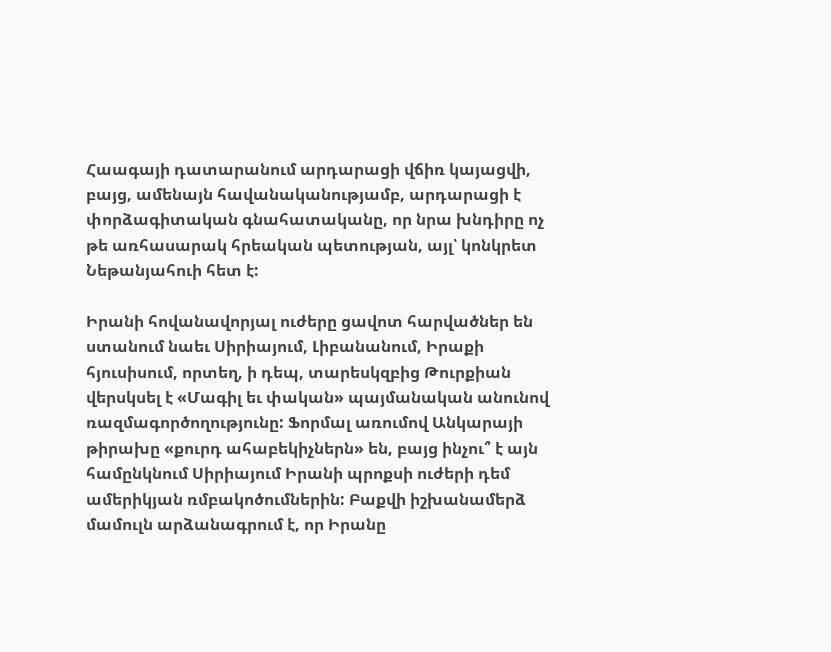Հաագայի դատարանում արդարացի վճիռ կայացվի, բայց, ամենայն հավանականությամբ, արդարացի է փորձագիտական գնահատականը, որ նրա խնդիրը ոչ թե առհասարակ հրեական պետության, այլ՝ կոնկրետ Նեթանյահուի հետ է:

Իրանի հովանավորյալ ուժերը ցավոտ հարվածներ են ստանում նաեւ Սիրիայում, Լիբանանում, Իրաքի հյուսիսում, որտեղ, ի դեպ, տարեսկզբից Թուրքիան վերսկսել է «Մագիլ եւ փական» պայմանական անունով ռազմագործողությունը: Ֆորմալ առումով Անկարայի թիրախը «քուրդ ահաբեկիչներն» են, բայց ինչու՞ է այն համընկնում Սիրիայում Իրանի պրոքսի ուժերի դեմ ամերիկյան ռմբակոծումներին: Բաքվի իշխանամերձ մամուլն արձանագրում է, որ Իրանը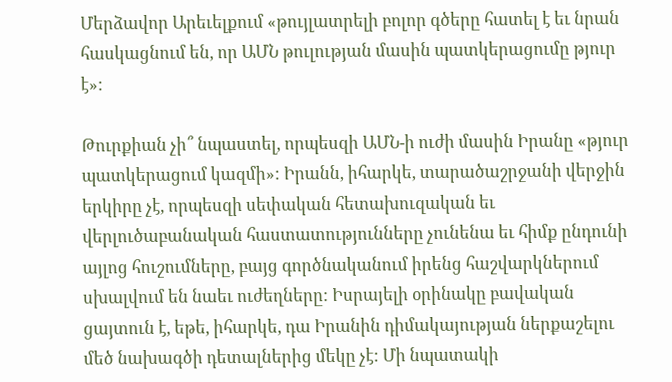Մերձավոր Արեւելքում «թույլատրելի բոլոր գծերը հատել է եւ նրան հասկացնում են, որ ԱՄՆ թուլության մասին պատկերացումը թյուր է»:

Թուրքիան չի՞ նպաստել, որպեսզի ԱՄՆ-ի ուժի մասին Իրանը «թյուր պատկերացում կազմի»: Իրանն, իհարկե, տարածաշրջանի վերջին երկիրը չէ, որպեսզի սեփական հետախուզական եւ վերլուծաբանական հաստատությունները չունենա եւ հիմք ընդունի այլոց հուշումները, բայց գործնականում իրենց հաշվարկներում սխալվում են նաեւ ուժեղները: Իսրայելի օրինակը բավական ցայտուն է, եթե, իհարկե, դա Իրանին դիմակայության ներքաշելու մեծ նախագծի դետալներից մեկը չէ: Մի նպատակի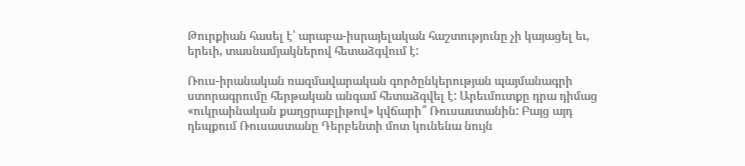Թուրքիան հասել է՝ արաբա-իսրայելական հաշտությունը չի կայացել եւ, երեւի, տասնամյակներով հետաձգվում է:

Ռուս-իրանական ռազմավարական գործընկերության պայմանագրի ստորագրումը հերթական անգամ հետաձգվել է: Արեւմուտքը դրա դիմաց «ուկրաինական քաղցրաբլիթով» կվճարի՞ Ռուսաստանին: Բայց այդ դեպքում Ռուսաստանը Դերբենտի մոտ կունենա նույն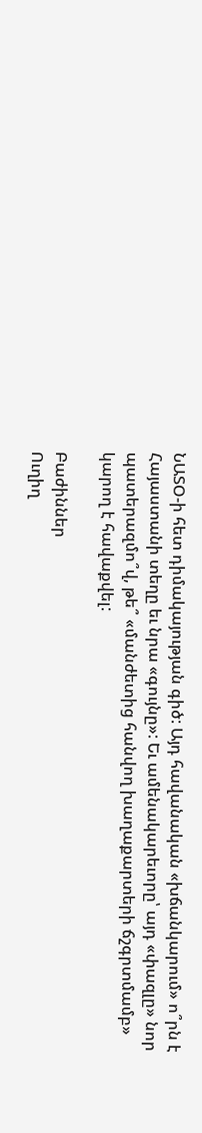ՆԱՏՕ-ի հետ դիմակայության գիծ: Այդ հավանական «խճանկարում» ո՞րն է Հայաստանի տեղը եւ նրա «գույնը»: Եւ ամենակարեւորը՝ այդ «փազլը» նոր պատերազմո՞վ, թե՞ «մանժետից հանվող խաղաքարտերի ճշգրտմամբ» կարող է հավաքվել:

Բաժիններ
Ուղիղ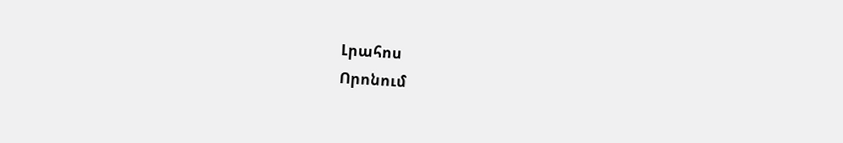Լրահոս
Որոնում